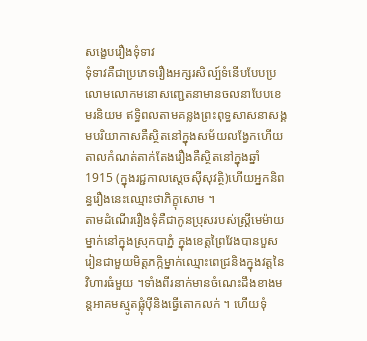សង្ខេបរឿងទុំទាវ
ទុំទាវគឺជាប្រភេទរឿងអក្សរសិល្ប៍ទំនើបបែបប្រលោមលោកមនោសញ្ជេតនាមានចលនាបែបខេមរនិយម ឥទ្ធិពលតាមគន្លងព្រះពុទ្ធសាសនាសង្គមបរិយាកាសគឺស្ថិតនៅក្នុងសម័យលង្វែកហើយតាលកំណត់តាក់តែងរឿងគឺស្ថិតនៅក្នុងឆ្នាំ 1915 (ក្នុងរជ្ជកាលស្ដេចស៊ីសុវត្ថិ)ហើយអ្នកនិពន្ធរឿងនេះឈ្មោះថាភិក្ខុសោម ។
តាមដំណើររឿងទុំគឺជាកូនប្រុសរបស់ស្ត្រីមេម៉ាយម្នាក់នៅក្នុងស្រុកបាភ្នំ ក្នុងខេត្តព្រៃវែងបានបួសរៀនជាមួយមិត្តភក្កិម្នាក់ឈ្មោះពេជ្រនិងក្នុងវត្តនៃវិហារធំមួយ ។ទាំងពីរនាក់មានចំណេះដឹងខាងមន្តអាគមស្មូតផ្លុំប៉ីនិងធ្វើតោកលក់ ។ ហើយទុំ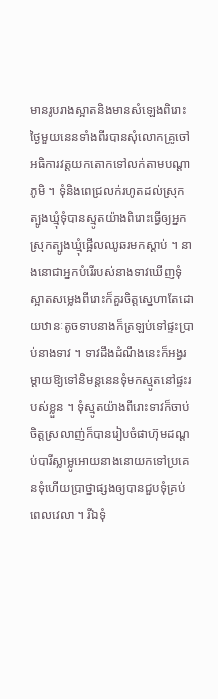មានរូបរាងស្អាតនិងមានសំឡេងពិរោះថ្ងៃមួយនេនទាំងពីរបានសុំលោកគ្រូចៅអធិការវត្តយកតោកទៅលក់តាមបណ្ដាភូមិ ។ ទុំនិងពេជ្រលក់រហូតដល់ស្រុកត្បូងឃ្មុំទុំបានស្មូតយ៉ាងពិរោះធ្វើឲ្យអ្នកស្រុកត្បូងឃ្មុំផ្អើលឈូឆរមកស្ដាប់ ។ នាងនោជាអ្នកបំរើរបស់នាងទាវឃើញទុំស្អាតសម្លេងពីរោះក៏គួរចិត្តស្នេហាតែដោយឋានៈតូចទាបនាងក៏ត្រឡប់ទៅផ្ទះប្រាប់នាងទាវ ។ ទាវដឹងដំណឹងនេះក៏អង្វរម្ដាយឱ្យទៅនិមន្តនេនទុំមកស្មូតនៅផ្ទះរបស់ខ្លួន ។ ទុំស្មូតយ៉ាងពីរោះទាវក៏ចាប់ចិត្តស្រលាញ់ក៏បានរៀបចំផាហ៊ុមដណ្ដប់បារីស្លាម្លូអោយនាងនោយកទៅប្រគេនទុំហើយប្រាថ្នាផ្សងឲ្យបានជួបទុំគ្រប់ពេលវេលា ។ រីឯទុំ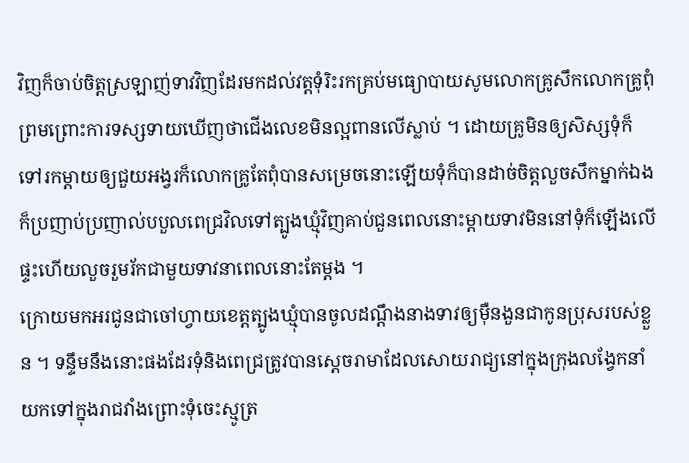វិញក៏ចាប់ចិត្តស្រឡាញ់ទាវវិញដែរមកដល់វត្តទុំរិះរកគ្រប់មធ្យោបាយសូមលោកគ្រូសឹកលោកគ្រូពុំព្រមព្រោះការទស្សទាយឃើញថាជើងលេខមិនល្អពានលើស្លាប់ ។ ដោយគ្រូមិនឲ្យសិស្សទុំក៏ទៅរកម្ដាយឲ្យជួយអង្វរក៏លោកគ្រូតែពុំបានសម្រេចនោះឡើយទុំក៏បានដាច់ចិត្តលួចសឹកម្នាក់ឯងក៏ប្រញាប់ប្រញាល់បបួលពេជ្រវិលទៅត្បូងឃ្មុំវិញគាប់ជួនពេលនោះម្ដាយទាវមិននៅទុំក៏ឡើងលើផ្ទះហើយលួចរួមរ័កជាមួយទាវនាពេលនោះតែម្ដង ។
ក្រោយមកអរជូនជាចៅហ្វាយខេត្តត្បូងឃ្មុំបានចូលដណ្ដឹងនាងទាវឲ្យម៉ឺនងួនជាកូនប្រុសរបស់ខ្លួន ។ ទន្ទឹមនឹងនោះផងដែរទុំនិងពេជ្រត្រូវបានស្ដេចរាមាដែលសោយរាជ្យនៅក្នុងក្រុងលង្វែកនាំយកទៅក្នុងរាជវាំងព្រោះទុំចេះស្មូត្រ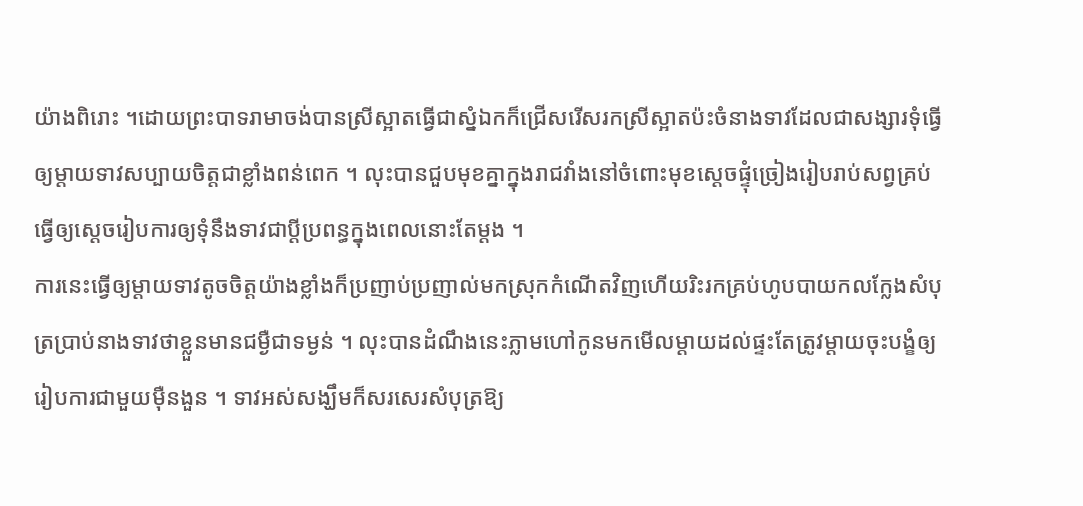យ៉ាងពិរោះ ។ដោយព្រះបាទរាមាចង់បានស្រីស្អាតធ្វើជាស្នំឯកក៏ជ្រើសរើសរកស្រីស្អាតប៉ះចំនាងទាវដែលជាសង្សារទុំធ្វើឲ្យម្ដាយទាវសប្បាយចិត្តជាខ្លាំងពន់ពេក ។ លុះបានជួបមុខគ្នាក្នុងរាជវាំងនៅចំពោះមុខស្ដេចផ្ទុំច្រៀងរៀបរាប់សព្វគ្រប់ធ្វើឲ្យស្ដេចរៀបការឲ្យទុំនឹងទាវជាប្ដីប្រពន្ធក្នុងពេលនោះតែម្ដង ។
ការនេះធ្វើឲ្យម្ដាយទាវតូចចិត្តយ៉ាងខ្លាំងក៏ប្រញាប់ប្រញាល់មកស្រុកកំណើតវិញហើយរិះរកគ្រប់ហូបបាយកលក្លែងសំបុត្រប្រាប់នាងទាវថាខ្លួនមានជម្ងឺជាទម្ងន់ ។ លុះបានដំណឹងនេះភ្លាមហៅកូនមកមើលម្ដាយដល់ផ្ទះតែត្រូវម្ដាយចុះបង្ខំឲ្យរៀបការជាមួយម៉ឺនងួន ។ ទាវអស់សង្ឃឹមក៏សរសេរសំបុត្រឱ្យ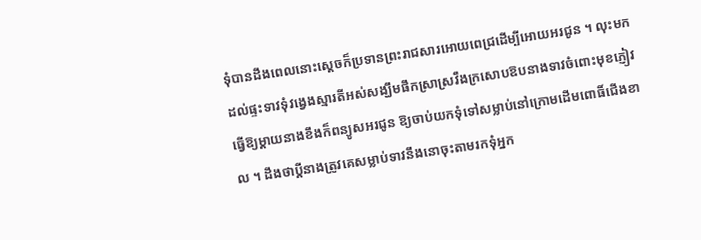ទុំបានដឹងពេលនោះស្ដេចក៏ប្រទានព្រះរាជសារអោយពេជ្រដើម្បីអោយអរជូន ។ លុះមកដល់ផ្ទះទាវទុំវង្វេងស្មារតីអស់សង្ឃឹមផឹកស្រាស្រវឹងក្រសោបឱបនាងទាវចំពោះមុខភ្ញៀវធ្វើឱ្យម្ដាយនាងខឹងក៏ពន្យូសអរជូន ឱ្យចាប់យកទុំទៅសម្លាប់នៅក្រោមដើមពោធិ៍ជើងខាល ។ ដឹងថាប្ដីនាងត្រូវគេសម្លាប់ទាវនឹងនោចុះតាមរកទុំអ្នក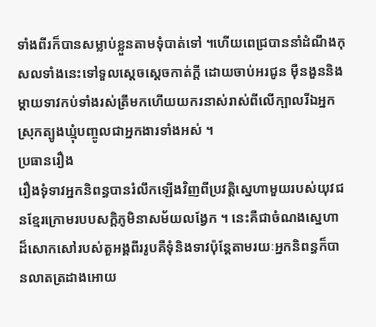ទាំងពីរក៏បានសម្លាប់ខ្លួនតាមទុំបាត់ទៅ ។ហើយពេជ្របាននាំដំណឹងកុសលទាំងនេះទៅទួលស្ដេចស្ដេចកាត់ក្តី ដោយចាប់អរជូន ម៉ឺនងួននិងម្ដាយទាវកប់ទាំងរស់ត្រឹមកហើយយករនាស់រាស់ពីលើក្បាលរីឯអ្នកស្រុកត្បូងឃ្មុំបញ្ចូលជាអ្នកងារទាំងអស់ ។
ប្រធានរឿង
រឿងទុំទាវអ្នកនិពន្ធបានរំលឹកឡើងវិញពីប្រវត្តិស្នេហាមួយរបស់យុវជនខ្មែរក្រោមរបបសក្តិភូមិនាសម័យលង្វែក ។ នេះគឺជាចំណងស្នេហាដ៏សោកសៅរបស់តួអង្គពីររូបគឺទុំនិងទាវប៉ុន្តែតាមរយៈអ្នកនិពន្ធក៏បានលាតត្រដាងអោយ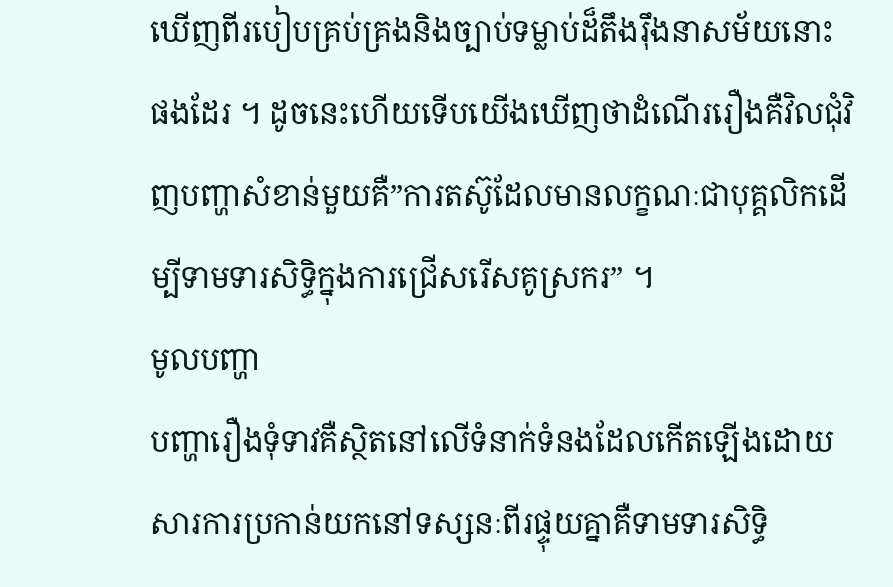ឃើញពីរបៀបគ្រប់គ្រងនិងច្បាប់ទម្លាប់ដ៏តឹងរ៉ឹងនាសម័យនោះផងដែរ ។ ដូចនេះហើយទើបយើងឃើញថាដំណើររឿងគឺវិលជុំវិញបញ្ហាសំខាន់មួយគឺ”ការតស៊ូដែលមានលក្ខណៈជាបុគ្គលិកដើម្បីទាមទារសិទ្ធិក្នុងការជ្រើសរើសគូស្រករ” ។
មូលបញ្ហា
បញ្ហារឿងទុំទាវគឺស្ថិតនៅលើទំនាក់ទំនងដែលកើតឡើងដោយសារការប្រកាន់យកនៅទស្សនៈពីរផ្ទុយគ្នាគឺទាមទារសិទ្ធិ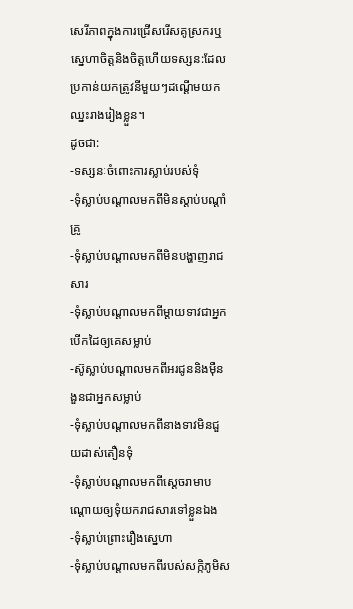សេរីភាពក្នុងការជ្រើសរើសគូស្រករឬស្នេហាចិត្តនិងចិត្តហើយទស្សន:ដែលប្រកាន់យកត្រូវនីមួយៗដណ្ដើមយកឈ្នះរាងរៀងខ្លួន។
ដូចជា:
-ទស្សនៈចំពោះការស្លាប់របស់ទុំ
-ទុំស្លាប់បណ្ដាលមកពីមិនស្ដាប់បណ្ដាំគ្រូ
-ទុំស្លាប់បណ្ដាលមកពីមិនបង្ហាញរាជសារ
-ទុំស្លាប់បណ្ដាលមកពីម្ដាយទាវជាអ្នកបើកដៃឲ្យគេសម្លាប់
-ស៊ូស្លាប់បណ្ដាលមកពីអរជូននិងម៉ឺនងួនជាអ្នកសម្លាប់
-ទុំស្លាប់បណ្ដាលមកពីនាងទាវមិនជួយដាស់តឿនទុំ
-ទុំស្លាប់បណ្ដាលមកពីស្ដេចរាមាបណ្ដោយឲ្យទុំយករាជសារទៅខ្លួនឯង
-ទុំស្លាប់ព្រោះរឿងស្នេហា
-ទុំស្លាប់បណ្ដាលមកពីរបស់សក្កិភូមិស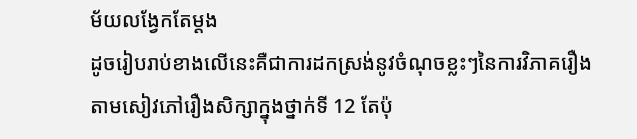ម័យលង្វែកតែម្ដង
ដូចរៀបរាប់ខាងលើនេះគឺជាការដកស្រង់នូវចំណុចខ្លះៗនៃការវិភាគរឿងតាមសៀវភៅរឿងសិក្សាក្នុងថ្នាក់ទី 12 តែប៉ុ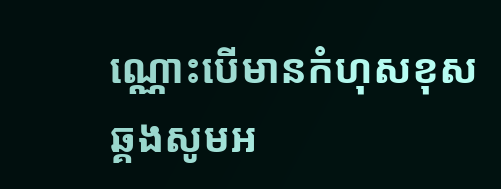ណ្ណោះបើមានកំហុសខុសឆ្គងសូមអ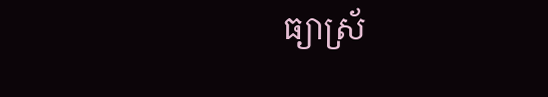ធ្យាស្រ័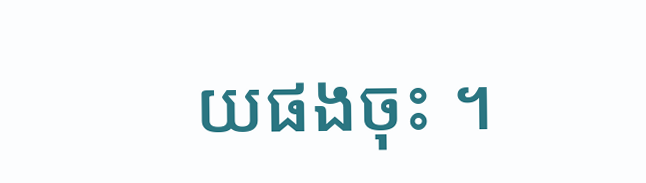យផងចុះ ។